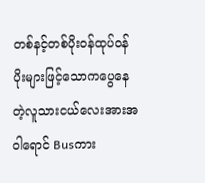တစ်နင့်တစ်ပိုးဝန်ထုပ်ဝန်ပိုးများဖြင့်သောကပွေနေ
တဲ့လူသားငယ်လေးအားအဝါရောင် Busကား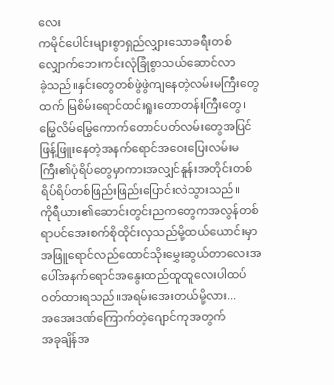လေး
ကမိုင်ပေါင်းများစွာရှည်လျှားသောခရီးတစ်လျှောက်ဘေးကင်းလုံခြုံစွာသယ်ဆောင်လာ
ခဲ့သည်။နှင်းတွေတစ်ဖွဲဖွဲကျနေတဲ့လမ်းမကြီးတွေ
ထက် မြစိမ်းရောင်ထင်းရူးတောတန်းကြီးတွေ၊
မြွေလိမ်မြွေကောက်တောင်ပတ်လမ်းတွေအပြင်
ဖြန့်ဖြူးနေတဲ့အနက်ရောင်အဝေးပြေးလမ်းမကြီး၏ပုံရိပ်တွေမှာကားအလျှင်နူန်းအတိုင်းတစ်
ရိပ်ရိပ်တစ်ဖြည်းဖြည်းပြောင်းလဲသွားသည်။
ကိုရီယား၏ဆောင်းတွင်းညကတွေကအလွန်တစ်
ရာပင်အေးစက်စိုထိုင်းလှသည်မို့ထယ်ယောင်းမှာ
အဖြူရောင်လည်ထောင်သိုးမွှေးဆွယ်တာလေးအပေါ်အနက်ရောင်အနွေးထည်ထူထူလေးပါထပ်
ဝတ်ထားရသည်။အရမ်းအေးတယ်မို့လား...
အအေးဒဏ်ကြောက်တဲ့ဂျောင်ကုအတွက်
အခုချိန်အ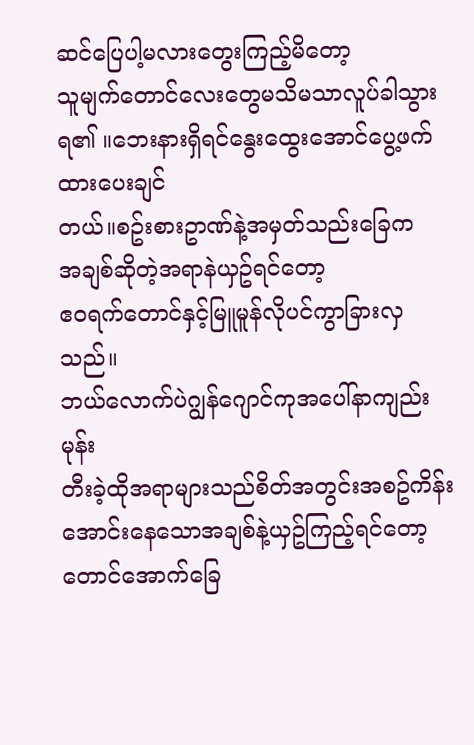ဆင်ပြေပါ့မလားတွေးကြည့်မိတော့
သူမျက်တောင်လေးတွေမသိမသာလူပ်ခါသွား
ရ၏ ။ဘေးနားရှိရင်နွေးထွေးအောင်ပွေ့ဖက်ထားပေးချင်
တယ်။စဥ်းစားဥာဏ်နဲ့အမှတ်သည်းခြေက
အချစ်ဆိုတဲ့အရာနဲယှဥ်ရင်တော့
ဧဝရက်တောင်နှင့်မြူမူန်လိုပင်ကွာခြားလှသည်။
ဘယ်လောက်ပဲဂျွန်ဂျောင်ကုအပေါ်နာကျည်းမုန်း
တီးခဲ့ထိုအရာများသည်စိတ်အတွင်းအစဥ်ကိန်းအောင်းနေသောအချစ်နဲ့ယှဥ်ကြည့်ရင်တော့
တောင်အောက်ခြေ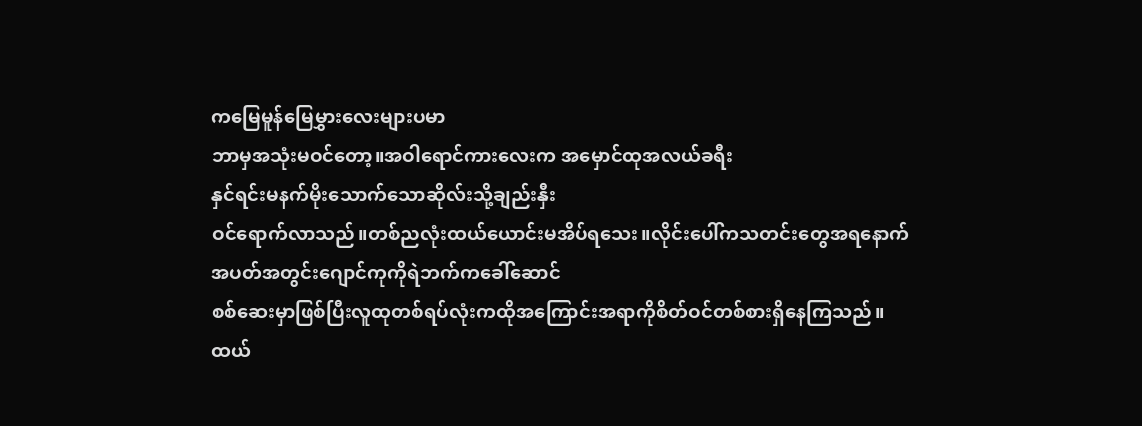ကမြေမူန်မြေမွှားလေးများပမာ
ဘာမှအသုံးမဝင်တော့။အဝါရောင်ကားလေးက အမှောင်ထုအလယ်ခရီး
နှင်ရင်းမနက်မိုးသောက်သောဆိုလ်းသို့ချည်းနှီး
ဝင်ရောက်လာသည်။တစ်ညလုံးထယ်ယောင်းမအိပ်ရသေး။လိုင်းပေါ်ကသတင်းတွေအရနောက်
အပတ်အတွင်းဂျောင်ကုကိုရဲဘက်ကခေါ်ဆောင်
စစ်ဆေးမှာဖြစ်ပြီးလူထုတစ်ရပ်လုံးကထိုအကြောင်းအရာကိုစိတ်ဝင်တစ်စားရှိနေကြသည်။
ထယ်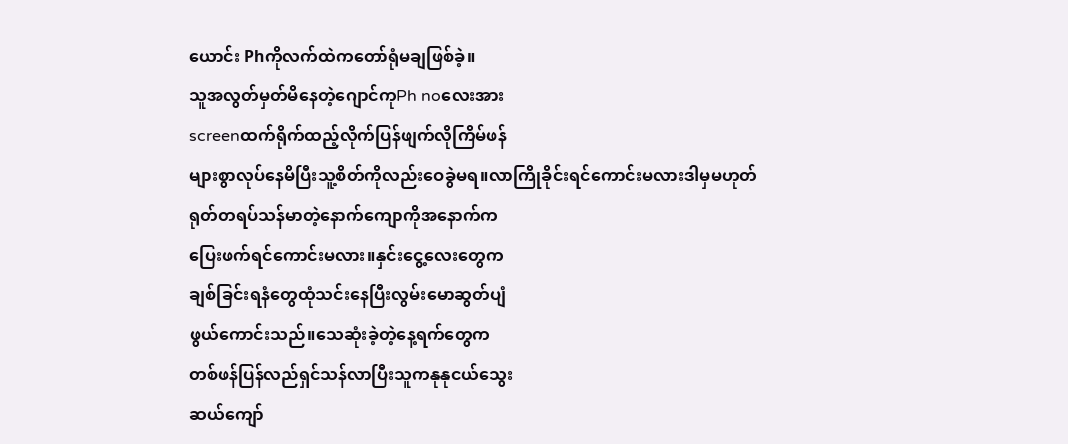ယောင်း Phကိုလက်ထဲကတော်ရုံမချဖြစ်ခဲ့။
သူအလွတ်မှတ်မိနေတဲ့ဂျောင်ကုPh noလေးအား
screenထက်ရိုက်ထည့်လိုက်ပြန်ဖျက်လိုကြိမ်ဖန်
များစွာလုပ်နေမိပြီးသူ့စိတ်ကိုလည်းဝေခွဲမရ။လာကြိုခိုင်းရင်ကောင်းမလားဒါမှမဟုတ်
ရုတ်တရပ်သန်မာတဲ့နောက်ကျောကိုအနောက်က
ပြေးဖက်ရင်ကောင်းမလား။နှင်းငွေ့လေးတွေက
ချစ်ခြင်းရနံတွေထုံသင်းနေပြီးလွမ်းမောဆွတ်ပျံ
ဖွယ်ကောင်းသည်။သေဆုံးခဲ့တဲ့နေ့ရက်တွေက
တစ်ဖန်ပြန်လည်ရှင်သန်လာပြီးသူကနုနုငယ်သွေး
ဆယ်ကျော်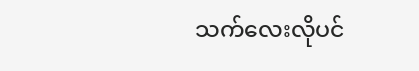သက်လေးလိုပင်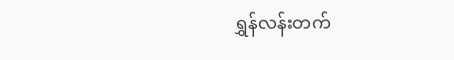ရွှန်လန်းတက်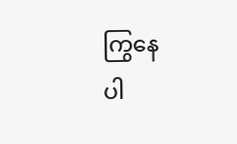ကြွနေ
ပါ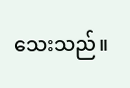သေးသည်။